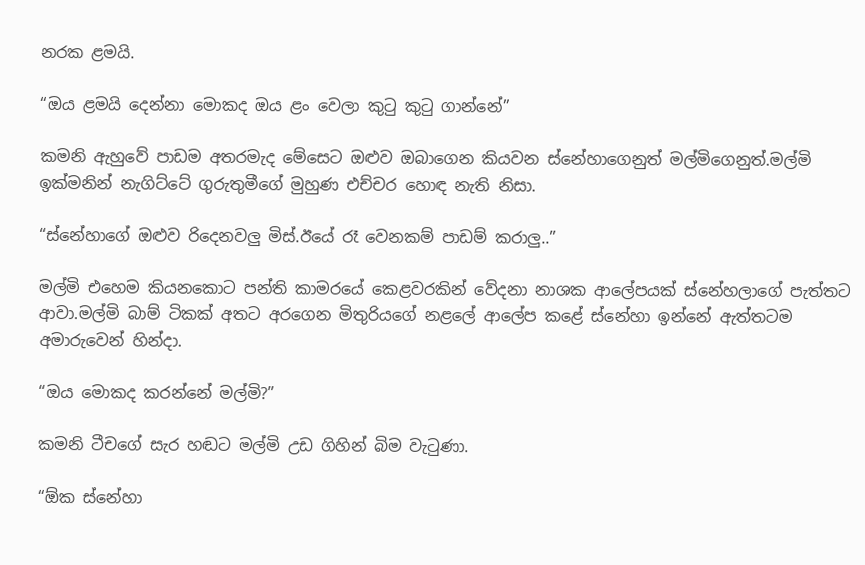නරක ළමයි.

“ඔය ළමයි දෙන්නා මොකද ඔය ළං වෙලා කුටු කුටු ගාන්නේ”

කමනි ඇහුවේ පාඩම අතරමැද මේසෙට ඔළුව ඔබාගෙන කියවන ස්නේහාගෙනුත් මල්මිගෙනුත්.මල්මි ඉක්මනින් නැගිට්ටේ ගුරුතුමීගේ මුහුණ එච්චර හොඳ නැති නිසා.

“ස්නේහාගේ ඔළුව රිදෙනවලු මිස්.ඊයේ රෑ වෙනකම් පාඩම් කරාලු..”

මල්මි එහෙම කියනකොට පන්ති කාමරයේ කෙළවරකින් වේදනා නාශක ආලේපයක් ස්නේහලාගේ පැත්තට ආවා.මල්මි බාම් ටිකක් අතට අරගෙන මිතුරියගේ නළලේ ආලේප කළේ ස්නේහා ඉන්නේ ඇත්තටම අමාරුවෙන් හින්දා.

“ඔය මොකද කරන්නේ මල්මි?”

කමනි ටීචගේ සැර හඬට මල්මි උඩ ගිහින් බිම වැටුණා.

“ඕක ස්නේහා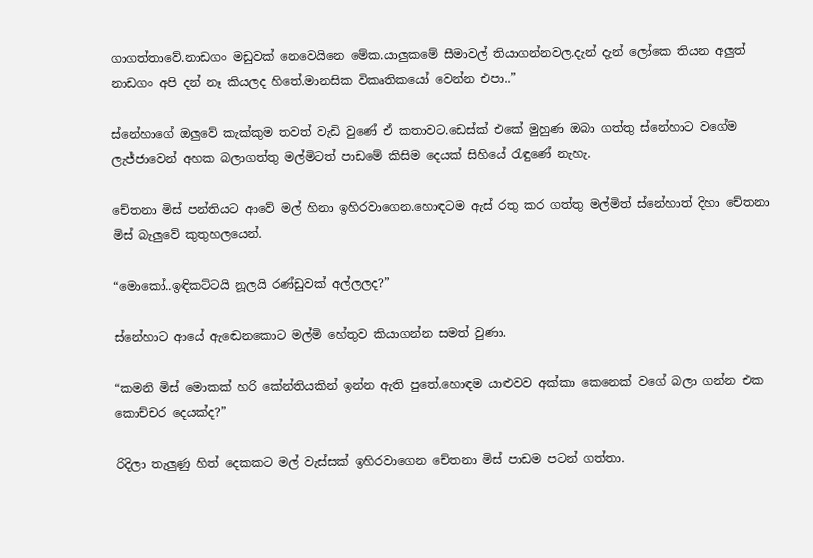ගාගත්තාවේ.නාඩගං මඩුවක් නෙවෙයිනෙ මේක.යාලුකමේ සීමාවල් තියාගන්නවල.දැන් දැන් ලෝකෙ තියන අලුත් නාඩගං අපි දන් නෑ කියලද හිතේ.මානසික විකෘතිකයෝ වෙන්න එපා..”

ස්නේහාගේ ඔලුවේ කැක්කුම තවත් වැඩි වුණේ ඒ කතාවට.ඩෙස්ක් එකේ මුහුණ ඔබා ගත්තු ස්නේහාට වගේම ලැජ්ජාවෙන් අහක බලාගත්තු මල්මිටත් පාඩමේ කිසිම දෙයක් සිහියේ රැඳුණේ නැහැ.

චේතනා මිස් පන්තියට ආවේ මල් හිනා ඉහිරවාගෙන.හොඳටම ඇස් රතු කර ගත්තු මල්මිත් ස්නේහාත් දිහා චේතනා මිස් බැලුවේ කුතුහලයෙන්.

“මොකෝ..ඉඳිකට්ටයි නූලයි රණ්ඩුවක් අල්ලලද?”

ස්නේහාට ආයේ ඇඬෙනකොට මල්මි හේතුව කියාගන්න සමත් වුණා.

“කමනි මිස් මොකක් හරි කේන්තියකින් ඉන්න ඇති පුතේ.හොඳම යාළුවව අක්කා කෙනෙක් වගේ බලා ගන්න එක කොච්චර දෙයක්ද?”

රිදිලා තැලුණු හිත් දෙකකට මල් වැස්සක් ඉහිරවාගෙන චේතනා මිස් පාඩම පටන් ගත්තා.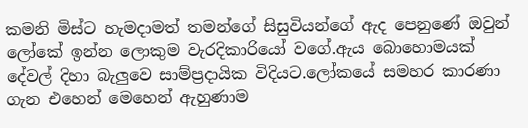කමනි මිස්ට හැමදාමත් තමන්ගේ සිසුවියන්ගේ ඇද පෙනුණේ ඔවුන් ලෝකේ ඉන්න ලොකුම වැරදිකාරියෝ වගේ.ඇය බොහොමයක් දේවල් දිහා බැලුවෙ සාම්ප්‍රදායික විදියට.ලෝකයේ සමහර කාරණා ගැන එහෙන් මෙහෙන් ඇහුණාම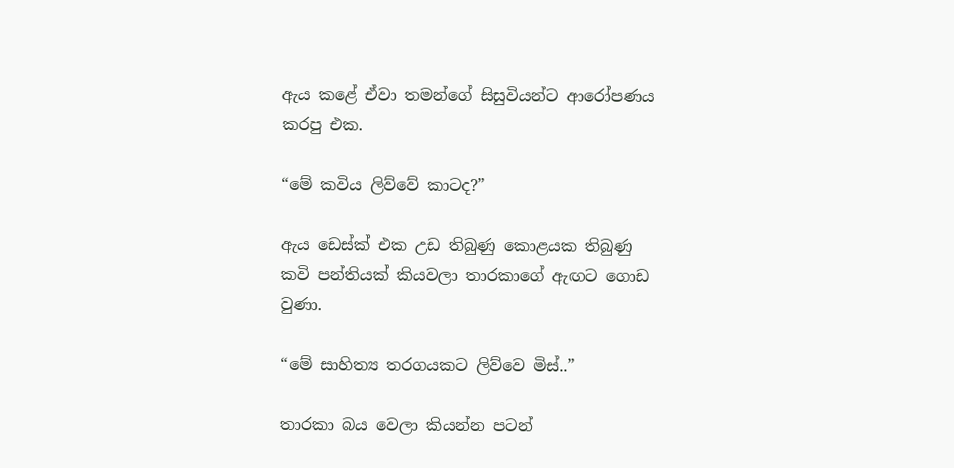ඇය කළේ ඒවා තමන්ගේ සිසුවියන්ට ආරෝපණය කරපු එක.

“මේ කවිය ලිව්වේ කාටද?”

ඇය ඩෙස්ක් එක උඩ තිබුණු කොළයක තිබුණු කවි පන්‍තියක් කියවලා තාරකාගේ ඇඟට ගොඩ වුණා.

“මේ සාහිත්‍ය තරගයකට ලිව්වෙ මිස්..”

තාරකා බය වෙලා කියන්න පටන්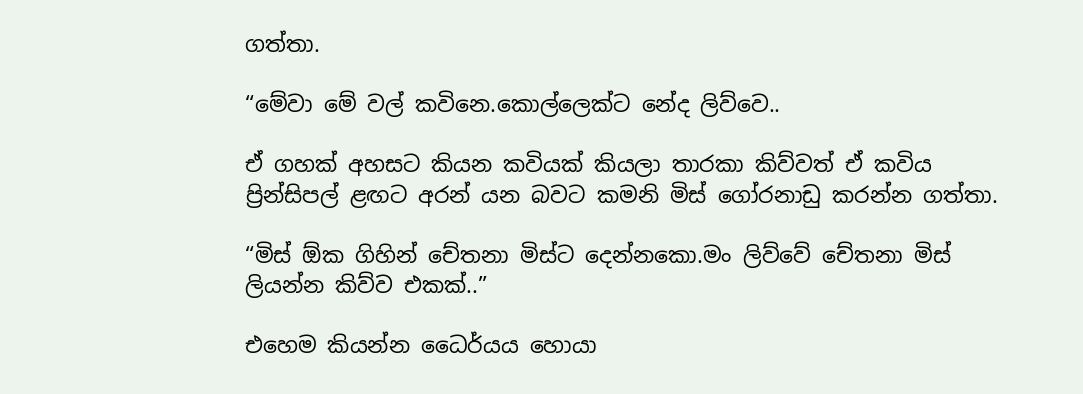ගත්තා.

“මේවා මේ වල් කවිනෙ.කොල්ලෙක්ට නේද ලිව්වෙ..

ඒ ගහක් අහසට කියන කවියක් කියලා තාරකා කිව්වත් ඒ කවිය ප්‍රින්සිපල් ළඟට අරන් යන බවට කමනි මිස් ගෝරනාඩු කරන්න ගත්තා.

“මිස් ඕක ගිහින් චේතනා මිස්ට දෙන්නකො.මං ලිව්වේ චේතනා මිස් ලියන්න කිව්ව එකක්..”

එහෙම කියන්න ධෛර්යය හොයා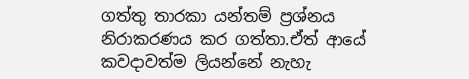ගත්තු තාරකා යන්තම් ප්‍රශ්නය නිරාකරණය කර ගත්තා.ඒත් ආයේ කවදාවත්ම ලියන්නේ නැහැ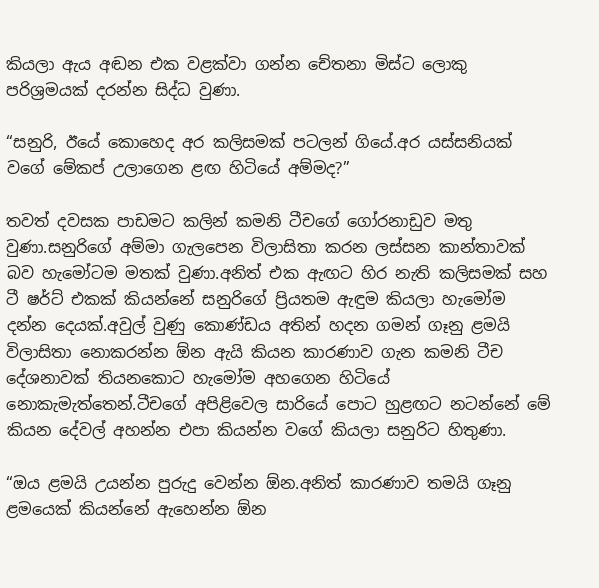කියලා ඇය අඬන එක වළක්වා ගන්න චේතනා මිස්ට ලොකු පරිශ්‍රමයක් දරන්න සිද්ධ වුණා.

“සනුරි, ඊයේ කොහෙද අර කලිසමක් පටලන් ගියේ.අර යස්සනියක් වගේ මේකප් උලාගෙන ළඟ හිටියේ අම්මද?”

තවත් දවසක පාඩමට කලින් කමනි ටීචගේ ගෝරනාඩුව මතු වුණා.සනුරිගේ අම්මා ගැලපෙන විලාසිතා කරන ලස්සන කාන්තාවක් බව හැමෝටම මතක් වුණා.අනිත් එක ඇඟට හිර නැති කලිසමක් සහ ටී ෂර්ට් එකක් කියන්නේ සනුරිගේ ප්‍රියතම ඇඳුම කියලා හැමෝම දන්න දෙයක්.අවුල් වුණු කොණ්ඩය අතින් හදන ගමන් ගෑනු ළමයි විලාසිතා නොකරන්න ඕන ඇයි කියන කාරණාව ගැන කමනි ටීච දේශනාවක් තියනකොට හැමෝම අහගෙන හිටියේ නොකැමැත්තෙන්.ටීචගේ අපිළිවෙල සාරියේ පොට හුළඟට නටන්නේ මේ කියන දේවල් අහන්න එපා කියන්න වගේ කියලා සනුරිට හිතුණා.

“ඔය ළමයි උයන්න පුරුදු වෙන්න ඕන.අනිත් කාරණාව තමයි ගෑනු ළමයෙක් කියන්නේ ඇහෙන්න ඕන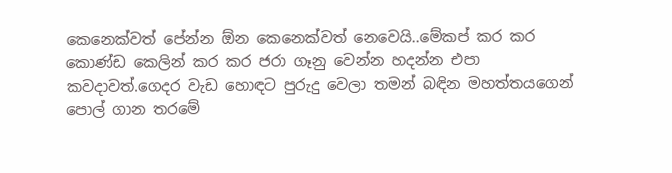කෙනෙක්වත් පේන්න ඕන කෙනෙක්වත් නෙවෙයි..මේකප් කර කර කොණ්ඩ කෙලින් කර කර ජරා ගෑනු වෙන්න හදන්න එපා කවදාවත්.ගෙදර වැඩ හොඳට පුරුදු වෙලා තමන් බඳින මහත්තයගෙන් පොල් ගාන තරමේ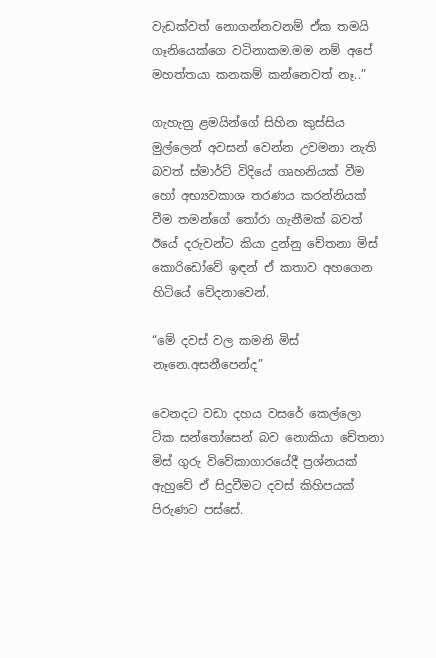වැඩක්වත් නොගන්නවනම් ඒක තමයි ගෑනියෙක්ගෙ වටිනාකම.මම නම් අපේ මහත්තයා කනකම් කන්නෙවත් නෑ..”

ගැහැනු ළමයින්ගේ සිහින කුස්සිය මුල්ලෙන් අවසන් වෙන්න උවමනා නැති බවත් ස්මාර්ට් විදියේ ගෘහනියක් වීම හෝ අභ්‍යවකාශ තරණය කරන්නියක් වීම තමන්ගේ තෝරා ගැනීමක් බවත් ඊයේ දරුවන්ට කියා දුන්නු චේතනා මිස් කොරිඩෝවේ ඉඳන් ඒ කතාව අහගෙන හිටියේ වේදනාවෙන්.

“මේ දවස් වල කමනි මිස් නෑනෙ.අසනීපෙන්ද”

වෙනදට වඩා දහය වසරේ කෙල්ලො ටික සන්තෝසෙන් බව නොකියා චේතනා මිස් ගුරු විවේකාගාරයේදී ප්‍රශ්‍නයක් ඇහුවේ ඒ සිදුවීමට දවස් කිහිපයක් පිරුණට පස්සේ.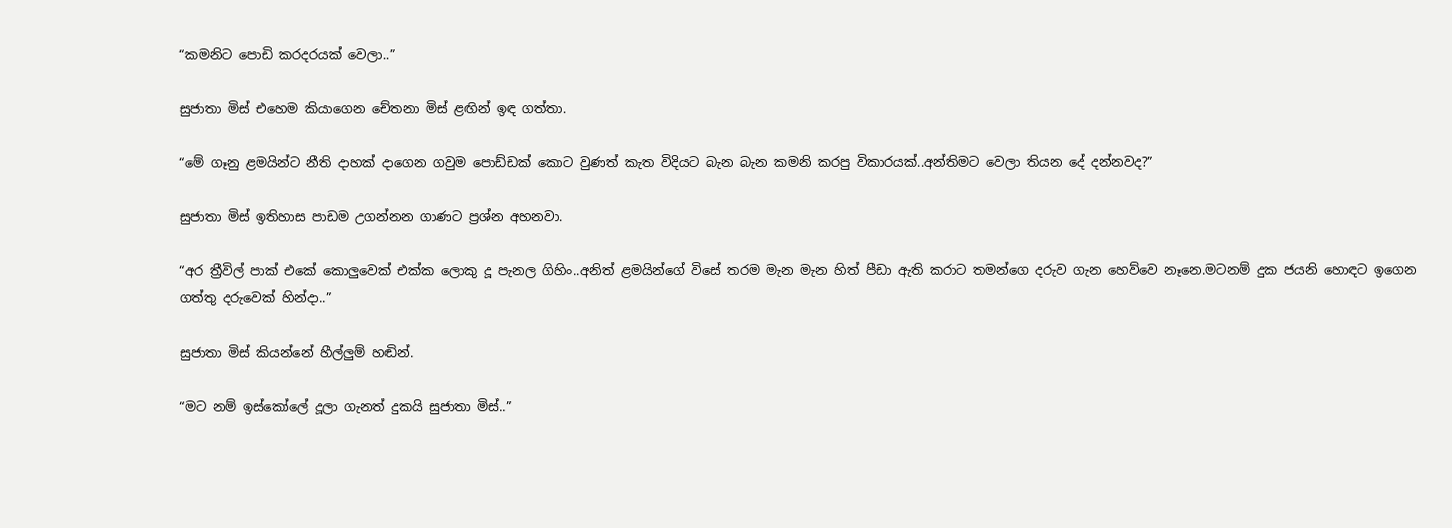“කමනිට පොඩි කරදරයක් වෙලා..”

සුජාතා මිස් එහෙම කියාගෙන චේතනා මිස් ළඟින් ඉඳ ගත්තා.

“මේ ගෑනු ළමයින්ට නීති දාහක් දාගෙන ගවුම පොඩ්ඩක් කොට වුණත් කැත විදියට බැන බැන කමනි කරපු විකාරයක්..අන්තිමට වෙලා තියන දේ දන්නවද?”

සුජාතා මිස් ඉතිහාස පාඩම උගන්නන ගාණට ප්‍රශ්න අහනවා.

“අර ත්‍රීවිල් පාක් එකේ කොලුවෙක් එක්ක ලොකු දූ පැනල ගිහිං..අනිත් ළමයින්ගේ විසේ තරම මැන මැන හිත් පීඩා ඇති කරාට තමන්ගෙ දරුව ගැන හෙව්වෙ නෑනෙ.මටනම් දුක ජයනි හොඳට ඉගෙන ගත්තු දරුවෙක් හින්දා..”

සුජාතා මිස් කියන්නේ හීල්ලුම් හඬින්.

“මට නම් ඉස්කෝලේ දූලා ගැනත් දුකයි සුජාතා මිස්..”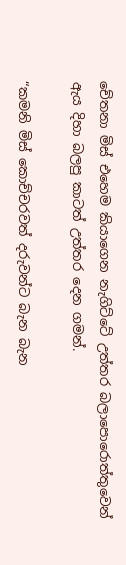චේතනා මිස් එහෙම කියාගෙන නැගිට්ටේ උත්තර බලාපොරොත්තුවෙන් ඇය දිහා බලපු කාටත් උත්තර දෙන ගමන්.

“කමනි මිස් කොච්චරවත් දරුවන්ට බැන බැන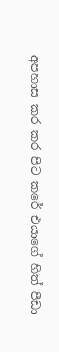අපහාස කර කර පිට කරේ එයාගේ හිත් පීඩා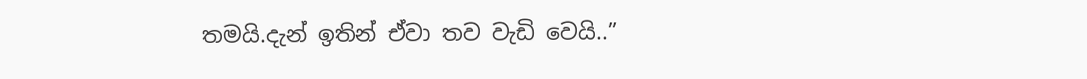තමයි.දැන් ඉතින් ඒවා තව වැඩි වෙයි..”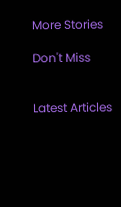More Stories

Don't Miss


Latest Articles